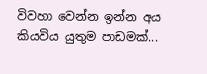විවහා වෙන්න ඉන්න අය කියවිය යුතුම පාඩමක්...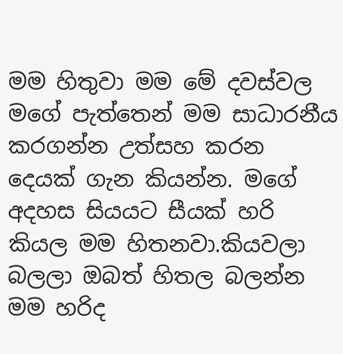මම හිතුවා මම මේ දවස්වල මගේ පැත්තෙන් මම සාධාරනීය කරගන්න උත්සහ කරන දෙයක් ගැන කියන්න. මගේ අදහස සියයට සීයක් හරි කියල මම හිතනවා.කියවලා බලලා ඔබත් හිතල බලන්න මම හරිද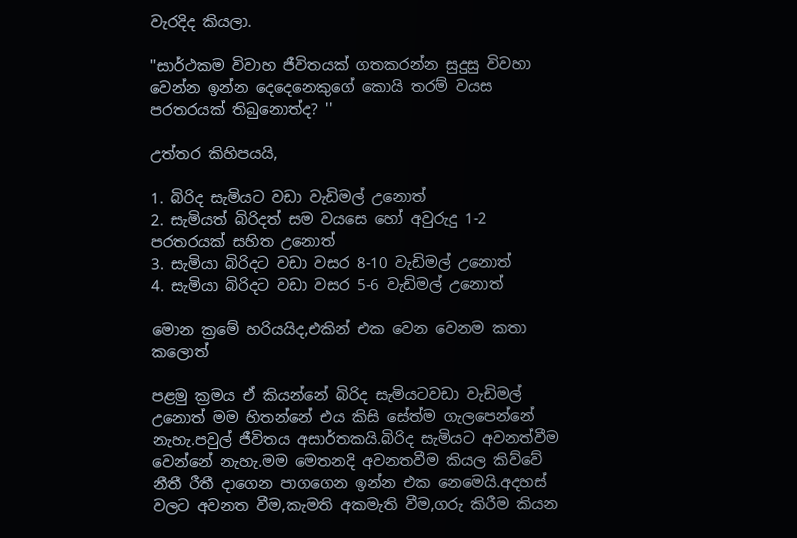වැරදිද කියලා.

''සාර්ථකම විවාහ ජීවිතයක් ගතකරන්න සුදුසු විවහා වෙන්න ඉන්න දෙදෙනෙකුගේ කොයි තරම් වයස පරතරයක් තිබුනොත්ද? ''

උත්තර කිහිපයයි,

1. බිරිද සැමියට වඩා වැඩිමල් උනොත්
2. සැමියත් බිරිදත් සම වයසෙ හෝ අවුරුදු 1-2 පරතරයක් සහිත උනොත්
3. සැමියා බිරිදට වඩා වසර 8-10 වැඩිමල් උනොත්
4. සැමියා බිරිදට වඩා වසර 5-6 වැඩිමල් උනොත්

මොන ක්‍රමේ හරියයිද,එකින් එක වෙන වෙනම කතා කලොත්

පළමු ක්‍රමය ඒ කියන්නේ බිරිද සැමියටවඩා වැඩිමල් උනොත් මම හිතන්නේ එය කිසි සේත්ම ගැලපෙන්නේ නැහැ.පවුල් ජීවිතය අසාර්තකයි.බිරිද සැමියට අවනත්වීම වෙන්නේ නැහැ.මම මෙතනදි අවනතවීම කියල කිව්වේ නීතී රීතී දාගෙන පාගගෙන ඉන්න එක නෙමෙයි.අදහස් වලට අවනත වීම,කැමති අකමැති වීම,ගරු කිරීම කියන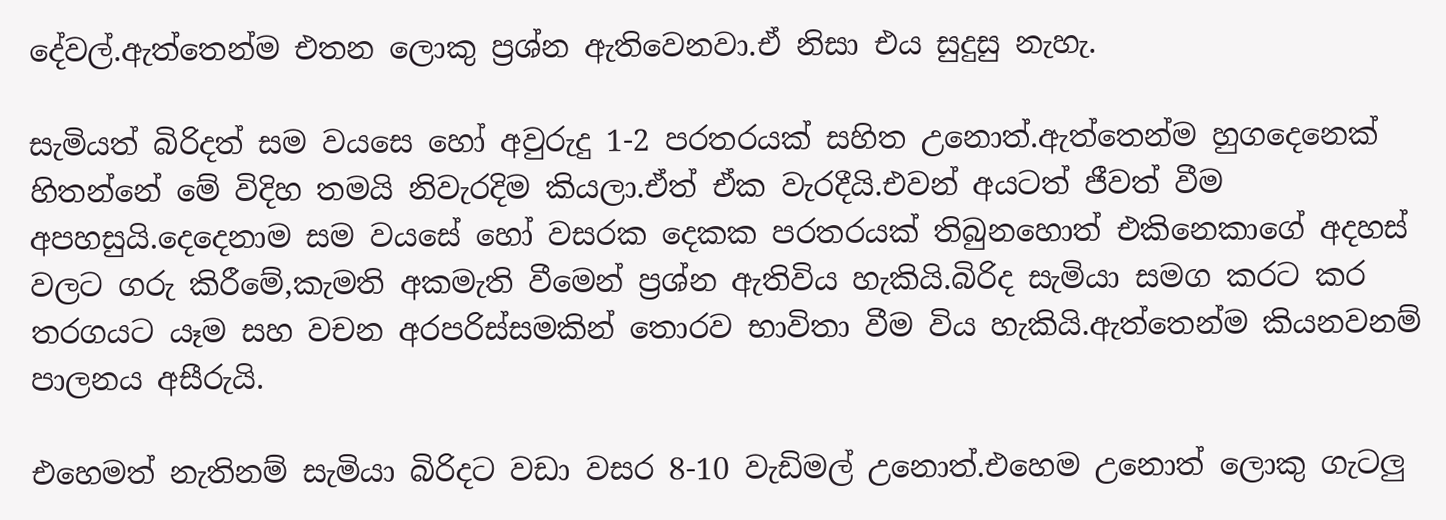දේවල්.ඇත්තෙන්ම එතන ලොකු ප්‍රශ්න ඇතිවෙනවා.ඒ නිසා එය සුදුසු නැහැ.

සැමියත් බිරිදත් සම වයසෙ හෝ අවුරුදු 1-2 පරතරයක් සහිත උනොත්.ඇත්තෙන්ම හුගදෙනෙක් හිතන්නේ මේ විදිහ තමයි නිවැරදිම කියලා.ඒත් ඒක වැරදීයි.එවන් අයටත් ජීවත් වීම අපහසුයි.දෙදෙනාම සම වයසේ හෝ වසරක දෙකක පරතරයක් තිබුනහොත් එකිනෙකාගේ අදහස් වලට ගරු කිරීමේ,කැමති අකමැති වීමෙන් ප්‍රශ්න ඇතිවිය හැකියි.බිරිද සැමියා සමග කරට කර තරගයට යෑම සහ වචන අරපරිස්සමකින් තොරව භාවිතා වීම විය හැකියි.ඇත්තෙන්ම කියනවනම් පාලනය අසීරුයි.

එහෙමත් නැතිනම් සැමියා බිරිදට වඩා වසර 8-10 වැඩිමල් උනොත්.එහෙම උනොත් ලොකු ගැටලු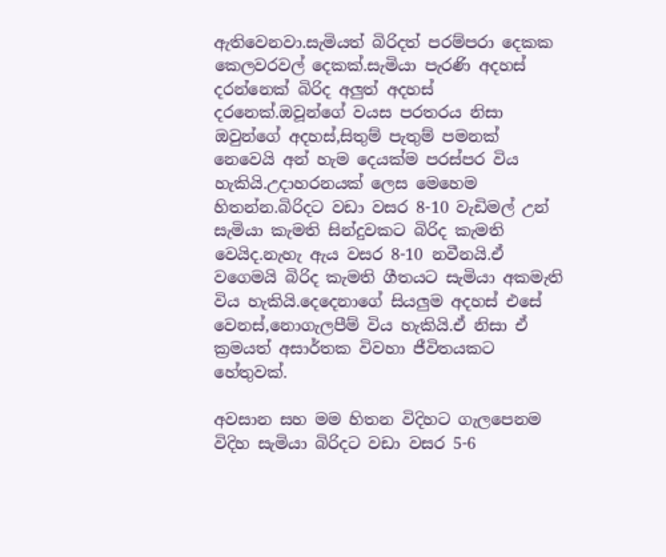ඇතිවෙනවා.සැමියත් බිරිදත් පරම්පරා දෙකක කෙලවරවල් දෙකක්.සැමියා පැරණි අදහස් දරන්නෙක් බිරිද අලුත් අදහස් දරනෙක්.ඔවූන්ගේ වයස පරතරය නිසා ඔවුන්ගේ අදහස්,සිතුම් පැතුම් පමනක් නෙවෙයි අන් හැම දෙයක්ම පරස්පර විය හැකියි.උදාහරනයක් ලෙස මෙහෙම හිතන්න.බිරිදට වඩා වසර 8-10 වැඩිමල් උන් සැමියා කැමති සින්දුවකට බිරිද කැමති වෙයිද.නැහැ ඇය වසර 8-10 නවීනයි.ඒ වගෙමයි බිරිද කැමති ගීතයට සැමියා අකමැති විය හැකියි.දෙදෙනාගේ සියලුම අදහස් එසේ වෙනස්,නොගැලපීම් විය හැකියි.ඒ නිසා ඒ ක්‍රමයත් අසාර්තක විවහා ජීවිතයකට හේතුවක්.

අවසාන සහ මම හිතන විදිහට ගැලපෙනම විදිහ සැමියා බිරිදට වඩා වසර 5-6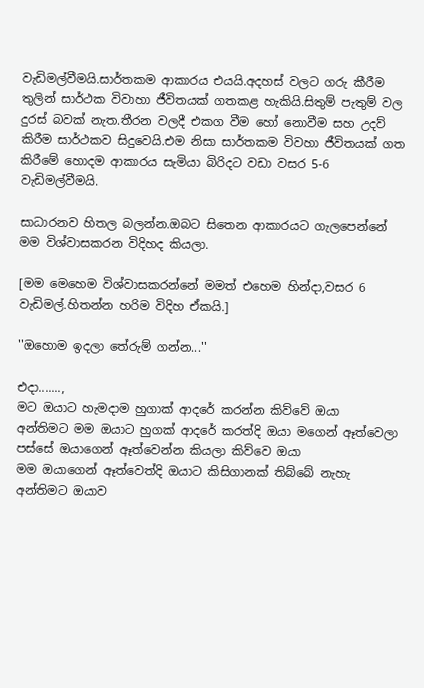වැඩිමල්වීමයි.සාර්තකම ආකාරය එයයි.අදහස් වලට ගරු කීරීම තුලින් සාර්ථක විවාහා ජීවිතයක් ගතකළ හැකියි.සිතුම් පැතුම් වල දුරස් බවක් නැත.තීරන වලදී එකග වීම හෝ නොවීම සහ උදව් කිරීම සාර්ථකව සිදුවෙයි.එම නිසා සාර්තකම විවහා ජීවිතයක් ගත කිරීමේ හොදම ආකාරය සැමියා බිරිදට වඩා වසර 5-6 වැඩිමල්වීමයි.

සාධාරනව හිතල බලන්න.ඔබට සිතෙන ආකාරයට ගැලපෙන්නේ මම විශ්වාසකරන විදිහද කියලා.

[මම මෙහෙම විශ්වාසකරන්නේ මමත් එහෙම හින්දා,වසර 6 වැඩිමල්.හිතන්න හරිම විදිහ ඒකයි.]

''ඔහොම ඉදලා තේරුම් ගන්න...''

එදා.......,
මට ඔයාට හැමදාම හුගාක් ආදරේ කරන්න කිව්වේ ඔයා
අන්තිමට මම ඔයාට හුගක් ආදරේ කරත්දි ඔයා මගෙන් ඈත්වෙලා
පස්සේ ඔයාගෙන් ඈත්වෙන්න කියලා කිව්වෙ ඔයා
මම ඔයාගෙන් ඈත්වෙත්දි ඔයාට කිසිගානක් තිබ්බේ නැහැ
අන්තිමට ඔයාව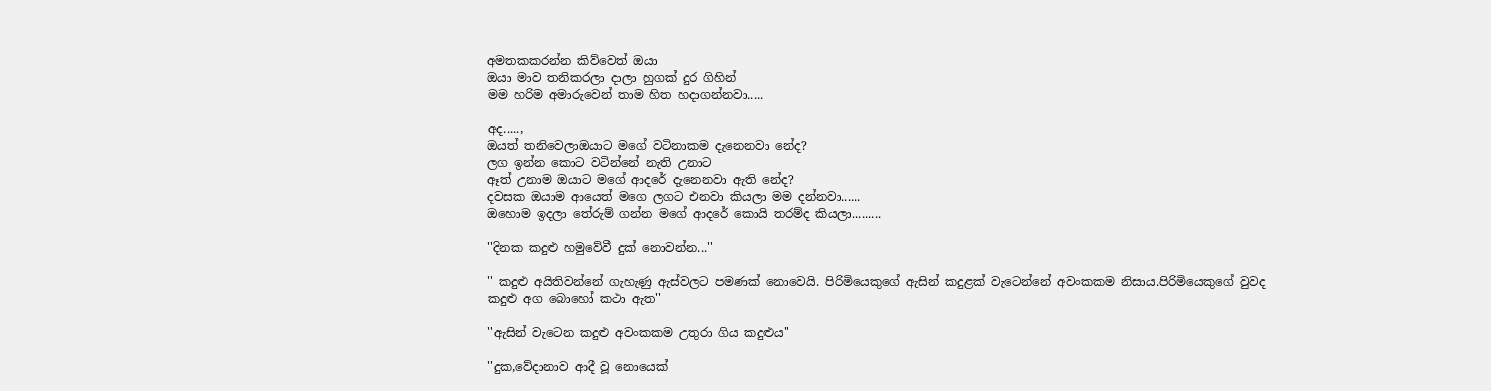අමතකකරන්න කිව්වෙත් ඔයා
ඔයා මාව තනිකරලා දාලා හුගක් දුර ගිහින්
මම හරිම අමාරුවෙන් තාම හිත හදාගන්නවා.....

අද.....,
ඔයත් තනිවෙලාඔයාට මගේ වටිනාකම දැනෙනවා නේද?
ලග ඉන්න කොට වටින්නේ නැති උනාට
ඈත් උනාම ඔයාට මගේ ආදරේ දැනෙනවා ඇති නේද?
දවසක ඔයාම ආයෙත් මගෙ ලගට එනවා කියලා මම දන්නවා......
ඔහොම ඉදලා තේරුම් ගන්න මගේ ආදරේ කොයි තරම්ද කියලා.........

''දිනක කදුළු හමුවේවී දුක් නොවන්න...''

'' කදුළු අයිතිවන්නේ ගැහැණු ඇස්වලට පමණක් නොවෙයි. පිරිමියෙකුගේ ඇසින් කදුළක් වැටෙන්නේ අවංකකම නිසාය.පිරිමියෙකුගේ වුවද කදුළු අග බොහෝ කථා ඇත''

''ඇසින් වැටෙන කදුළු අවංකකම උතුරා ගිය කදුළුය''

''දුක,වේදානාව ආදී වූ නොයෙක්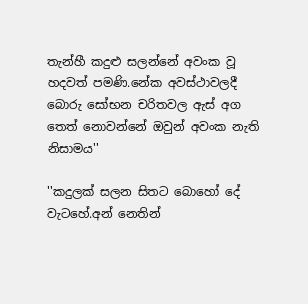තැන්හී කදුළු සලන්නේ අවංක වූ හදවත් පමණි.නේක අවස්ථාවලදී බොරු සෝභන චරිතවල ඇස් අග තෙත් නොවන්නේ ඔවුන් අවංක නැති නිසාමය''

''කදුලක් සලන සිතට බොහෝ දේ වැටහේ.අන් නෙතින්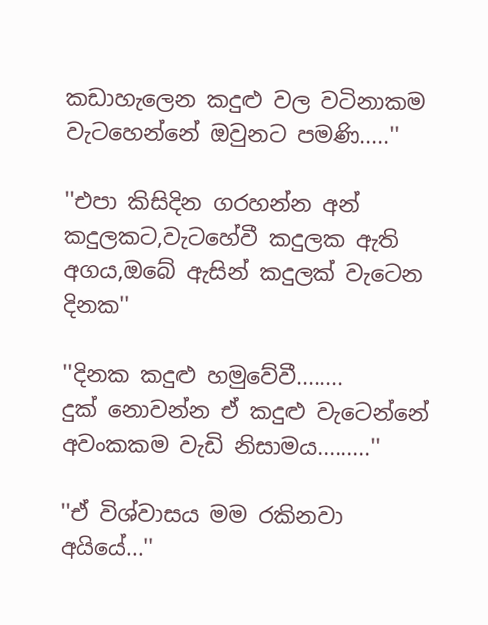කඩාහැලෙන කදුළු වල වටිනාකම වැටහෙන්නේ ඔවුනට පමණි.....''

''එපා කිසිදින ගරහන්න අන් කදුලකට,වැටහේවී කදුලක ඇති අගය,ඔබේ ඇසින් කදුලක් වැටෙන දිනක''

''දිනක කදුළු හමුවේවී........
දුක් නොවන්න ඒ කදුළු වැටෙන්නේ
අවංකකම වැඩි නිසාමය.........''

''ඒ විශ්වාසය මම රකිනවා අයියේ...''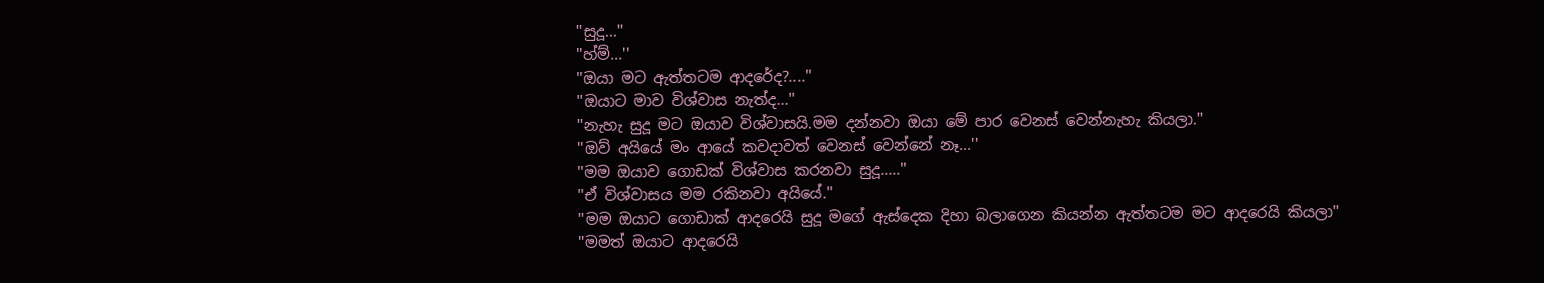''සුදූ...''
''හ්ම්...''
''ඔයා මට ඇත්තටම ආදරේද?....''
''ඔයාට මාව විශ්වාස නැත්ද...''
''නැහැ සුදූ මට ඔයාව විශ්වාසයි.මම දන්නවා ඔයා මේ පාර වෙනස් වෙන්නැහැ කියලා.''
''ඔව් අයියේ මං ආයේ කවදාවත් වෙනස් වෙන්නේ නෑ...''
''මම ඔයාව ගොඩක් විශ්වාස කරනවා සුදූ.....''
''ඒ විශ්වාසය මම රකිනවා අයියේ.''
''මම ඔයාට ගොඩාක් ආදරෙයි සුදූ මගේ ඇස්දෙක දිහා බලාගෙන කියන්න ඇත්තටම මට ආදරෙයි කියලා''
''මමත් ඔයාට ආදරෙයි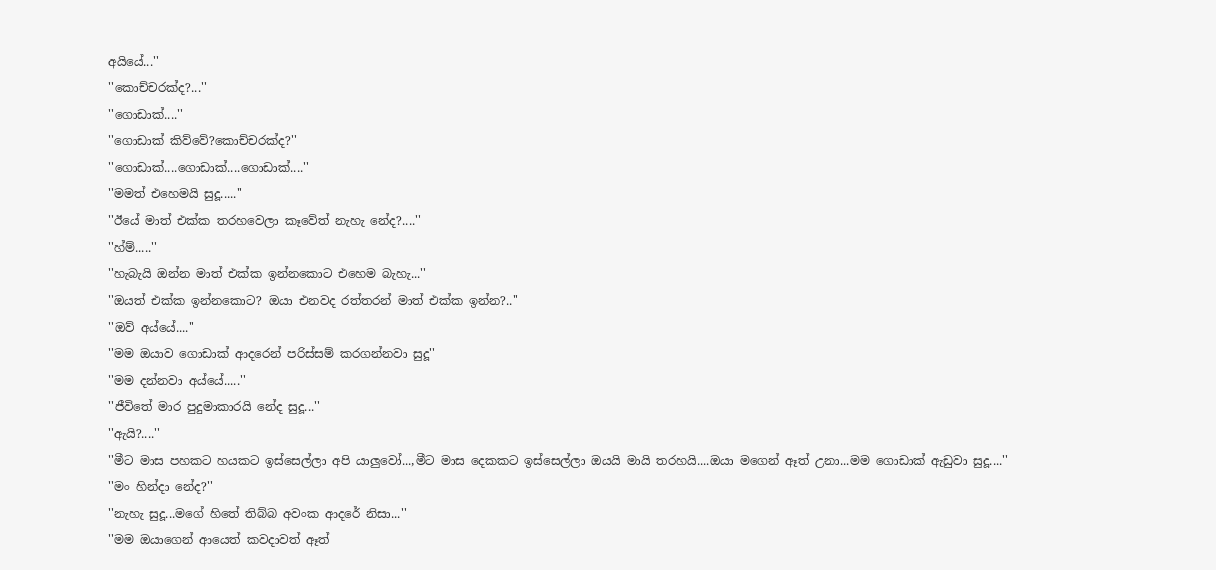අයියේ...''
''කොච්චරක්ද?...''
''ගොඩාක්....''
''ගොඩාක් කිව්වේ?කොච්චරක්ද?''
''ගොඩාක්....ගොඩාක්....ගොඩාක්....''
''මමත් එහෙමයි සුදූ.....''
''ඊයේ මාත් එක්ක තරහවෙලා කෑවේත් නැහැ නේද?....''
''හ්ම්.....''
''හැබැයි ඔන්න මාත් එක්ක ඉන්නකොට එහෙම බැහැ...''
''ඔයත් එක්ක ඉන්නකොට? ඔයා එනවද රත්තරන් මාත් එක්ක ඉන්න?..''
''ඔව් අය්යේ....''
''මම ඔයාව ගොඩාක් ආදරෙන් පරිස්සම් කරගන්නවා සුදූ''
''මම දන්නවා අය්යේ.....''
''ජීවිතේ මාර පුදුමාකාරයි නේද සුදූ...''
''ඇයි?....''
''මීට මාස පහකට හයකට ඉස්සෙල්ලා අපි යාලුවෝ...,මීට මාස දෙකකට ඉස්සෙල්ලා ඔයයි මායි තරහයි....ඔයා මගෙන් ඈත් උනා...මම ගොඩාක් ඇඩුවා සුදූ....''
''මං හින්දා නේද?''
''නැහැ සුදූ...මගේ හිතේ තිබ්බ අවංක ආදරේ නිසා...''
''මම ඔයාගෙන් ආයෙත් කවදාවත් ඈත්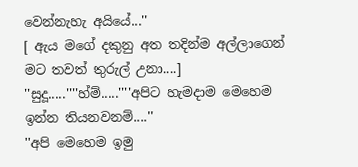වෙන්නැහැ අයියේ...''
[ ඇය මගේ දකුනු අත තදින්ම අල්ලාගෙන් මට තවත් තුරුල් උනා....]
''සුදූ.....''''හ්ම්.....''''අපිට හැමදාම මෙහෙම ඉන්න තියනවනම්....''
''අපි මෙහෙම ඉමු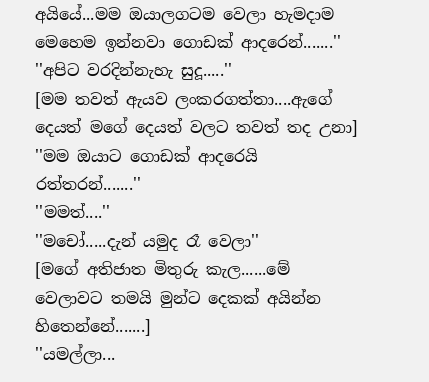අයියේ...මම ඔයාලගටම වෙලා හැමදාම මෙහෙම ඉන්නවා ගොඩක් ආදරෙන්.......''
''අපිට වරදින්නැහැ සුදූ.....''
[මම තවත් ඇයව ලංකරගත්තා....ඇගේ දෙයත් මගේ දෙයත් වලට තවත් තද උනා]
''මම ඔයාට ගොඩක් ආදරෙයි රත්තරන්.......''
''මමත්....''
''මචෝ.....දැන් යමුද රෑ වෙලා''
[මගේ අතිජාත මිතුරු කැල......මේ වෙලාවට තමයි මුන්ට දෙකක් අයින්න හිතෙන්නේ.......]
''යමල්ලා...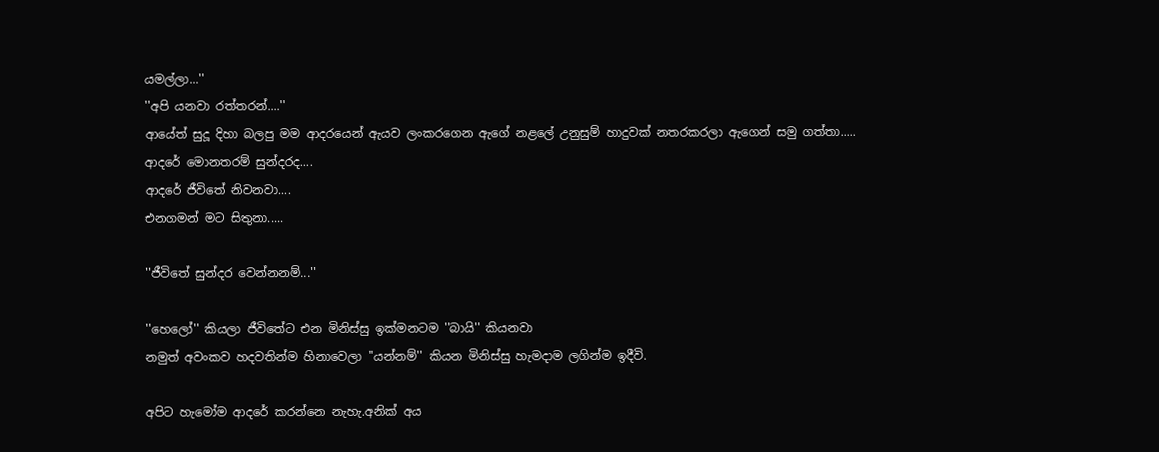යමල්ලා...''
''අපි යනවා රත්තරන්....''
ආයේත් සුදූ දිහා බලපු මම ආදරයෙන් ඇයව ලංකරගෙන ඇගේ නළලේ උනුසුම් හාදුවක් නතරකරලා ඇගෙන් සමු ගත්තා.....
ආදරේ මොනතරම් සුන්දරද....
ආදරේ ජීවිතේ නිවනවා....
එනගමන් මට සිතුනා.....

''ජීවිතේ සුන්දර වෙන්නනම්...''

''හෙලෝ'' කියලා ජීවිතේට එන මිනිස්සු ඉක්මනටම ''බායි'' කියනවා
නමුත් අවංකව හදවතින්ම හිනාවෙලා ''යන්නම්'' කියන මිනිස්සු හැමදාම ලගින්ම ඉදීවි.

අපිට හැමෝම ආදරේ කරන්නෙ නැහැ.අනික් අය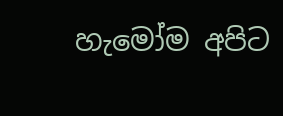හැමෝම අපිට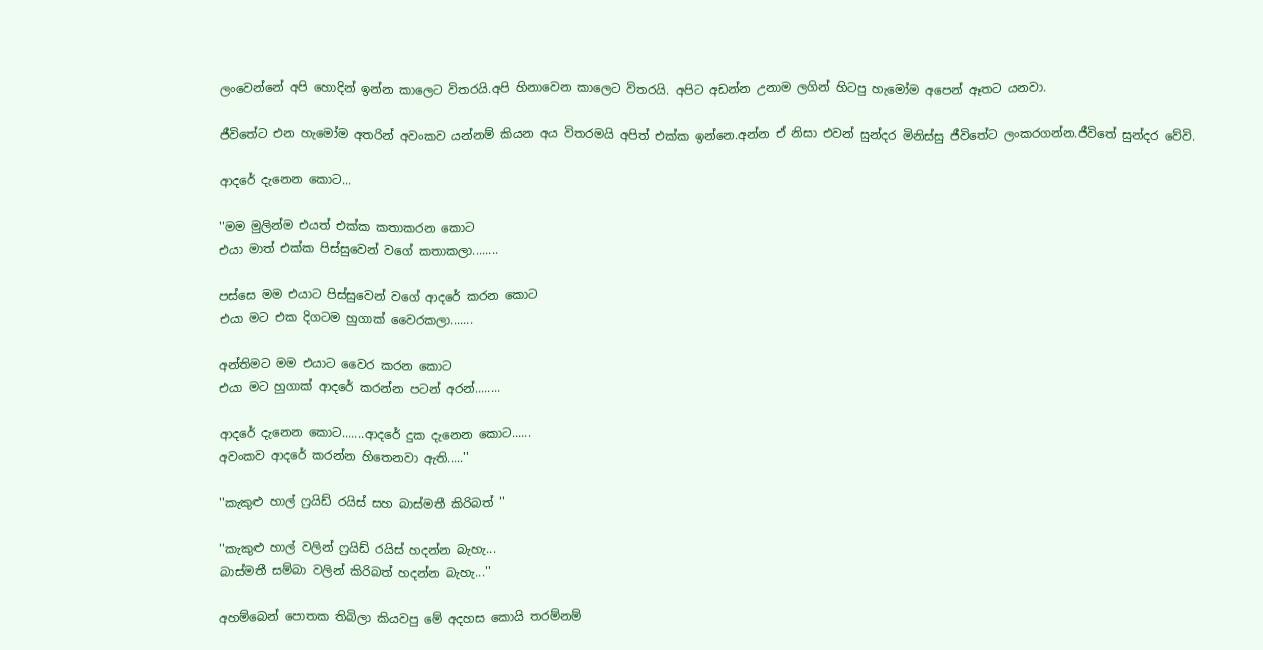ලංවෙන්නේ අපි හොදින් ඉන්න කාලෙට විතරයි.අපි හිනාවෙන කාලෙට විතරයි. අපිට අඩන්න උනාම ලගින් හිටපු හැමෝම අපෙන් ඈතට යනවා.

ජීවිතේට එන හැමෝම අතරින් අවංකව යන්නම් කියන අය විතරමයි අපිත් එක්ක ඉන්නෙ.අන්න ඒ නිසා එවන් සුන්දර මිනිස්සු ජීවිතේට ලංකරගන්න.ජීවිතේ සුන්දර වේවි.

ආදරේ දැනෙන කොට...

''මම මුලින්ම එයත් එක්ක කතාකරන කොට
එයා මාත් එක්ක පිස්සුවෙන් වගේ කතාකලා........

පස්සෙ මම එයාට පිස්සුවෙන් වගේ ආදරේ කරන කොට
එයා මට එක දිගටම හුගාක් වෛරකලා.......

අන්තිමට මම එයාට වෛර කරන කොට
එයා මට හුගාක් ආදරේ කරන්න පටන් අරන්........

ආදරේ දැනෙන කොට.......ආදරේ දුක දැනෙන කොට......
අවංකව ආදරේ කරන්න හිතෙනවා ඇති.....''

''කැකුළු හාල් ෆ්‍රයිඩ් රයිස් සහ බාස්මතී කිරිබත් ''

''කැකුළු හාල් වලින් ෆ්‍රයිඩ් රයිස් හදන්න බැහැ...
බාස්මතී සම්බා වලින් කිරිබත් හදන්න බැහැ...''

අහම්බෙන් පොතක තිබිලා කියවපු මේ අදහස කොයි තරම්නම්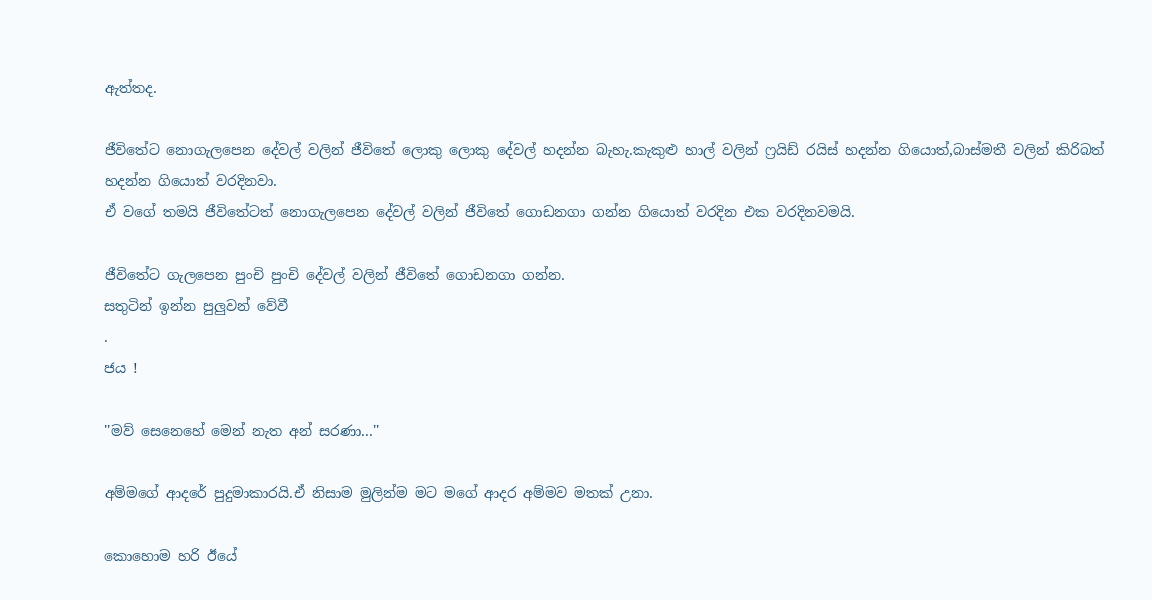ඇත්තද.

ජීවිතේට නොගැලපෙන දේවල් වලින් ජීවිතේ ලොකු ලොකු දේවල් හදන්න බැහැ.කැකුළු හාල් වලින් ෆ්‍රයිඩ් රයිස් හදන්න ගියොත්,බාස්මතී වලින් කිරිබත් හදන්න ගියොත් වරදිනවා.
ඒ වගේ තමයි ජීවිතේටත් නොගැලපෙන දේවල් වලින් ජීවිතේ ගොඩනගා ගන්න ගියොත් වරදින එක වරදිනවමයි.

ජීවිතේට ගැලපෙන පුංචි පුංචි දේවල් වලින් ජීවිතේ ගොඩනගා ගන්න.
සතුටින් ඉන්න පුලුවන් වේවී
.
ජය !

''මව් සෙනෙහේ මෙන් නැත අන් සරණා...''

අම්මගේ ආදරේ පුදුමාකාරයි.ඒ නිසාම මුලින්ම මට මගේ ආදර අම්මව මතක් උනා.

කොහොම හරි ඊයේ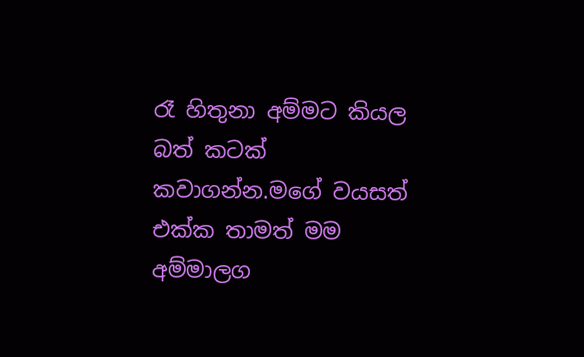රෑ හිතුනා අම්මට කියල බත් කටක් කවාගන්න.මගේ වයසත් එක්ක තාමත් මම අම්මාලග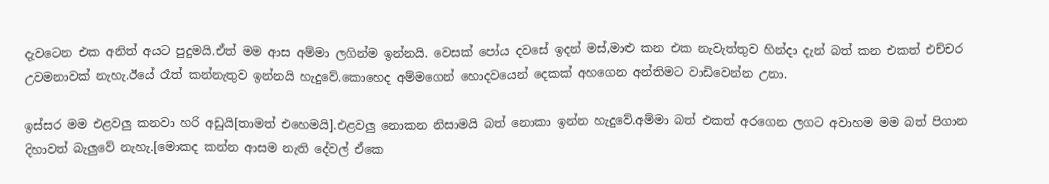දැවටෙන එක අනිත් අයට පුදුමයි.ඒත් මම ආස අම්මා ලගින්ම ඉන්නයි. වෙසක් පෝය දවසේ ඉදන් මස්,මාළු කන එක නැවැත්තුව හින්දා දැන් බත් කන එකත් එච්චර උවමනාවක් නැහැ.ඊයේ රෑත් කන්නැතුව ඉන්නයි හැදුවේ.කොහෙද අම්මගෙන් හොදවයෙන් දෙකක් අහගෙන අන්තිමට වාඩිවෙන්න උනා.

ඉස්සර මම එළවලු කනවා හරි අඩුයි[තාමත් එහෙමයි].එළවලු නොකන නිසාමයි බත් නොකා ඉන්න හැදුවේ.අම්මා බත් එකත් අරගෙන ලගට අවාහම මම බත් පිගාන දිහාවත් බැලුවේ නැහැ.[මොකද කන්න ආසම නැති දේවල් ඒකෙ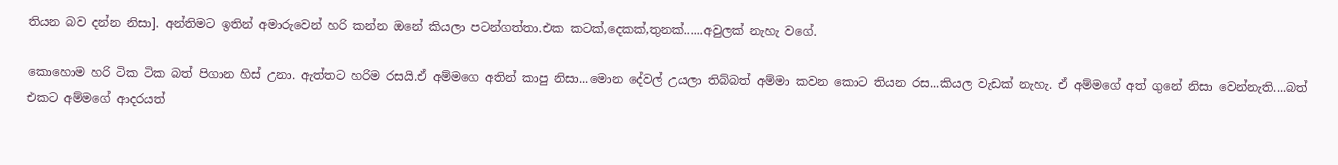තියන බව දන්න නිසා]. අන්තිමට ඉතින් අමාරුවෙන් හරි කන්න ඔනේ කියලා පටන්ගත්තා.එක කටක්,දෙකක්,තුනක්......අවුලක් නැහැ වගේ.

කොහොම හරි ටික ටික බත් පිගාන හිස් උනා. ඇත්තට හරිම රසයි.ඒ අම්මගෙ අතින් කාපු නිසා...මොන දේවල් උයලා තිබ්බත් අම්මා කවන කොට තියන රස...කියල වැඩක් නැහැ. ඒ අම්මගේ අත් ගුනේ නිසා වෙන්නැති....බත් එකට අම්මගේ ආදරයත්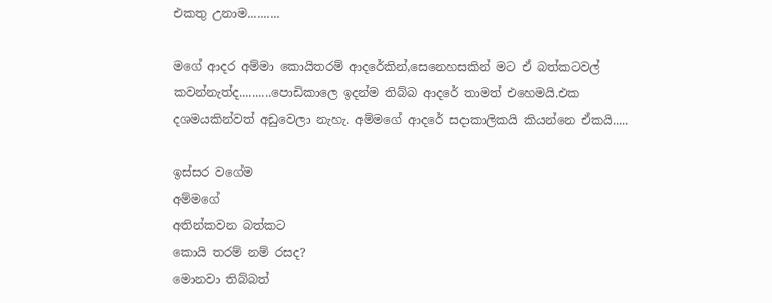එකතු උනාම..........

මගේ ආදර අම්මා කොයිතරම් ආදරේකින්,සෙනෙහසකින් මට ඒ බත්කටවල් කවන්නැත්ද..........පොඩිකාලෙ ඉදන්ම තිබ්බ ආදරේ තාමත් එහෙමයි.එක දශමයකින්වත් අඩුවෙලා නැහැ. අම්මගේ ආදරේ සදාකාලිකයි කියන්නෙ ඒකයි.....

ඉස්සර වගේම
අම්මගේ
අතින්කවන බත්කට
කොයි තරම් නම් රසද?
මොනවා තිබ්බත්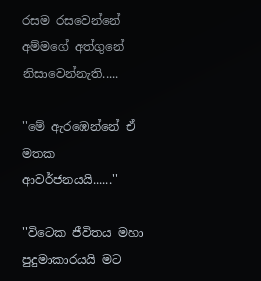රසම රසවෙන්නේ
අම්මගේ අත්ගුනේ
නිසාවෙන්නැති.....

''මේ ඇරඹෙන්නේ ඒ මතක ආවර්ජනයයි......''

''විටෙක ජීවිතය මහා පුදුමාකාරයයි මට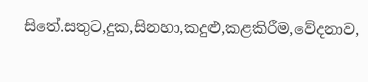සිතේ.සතුට,දුක,සිනහා,කදුළු,කළකිරීම,වේදනාව,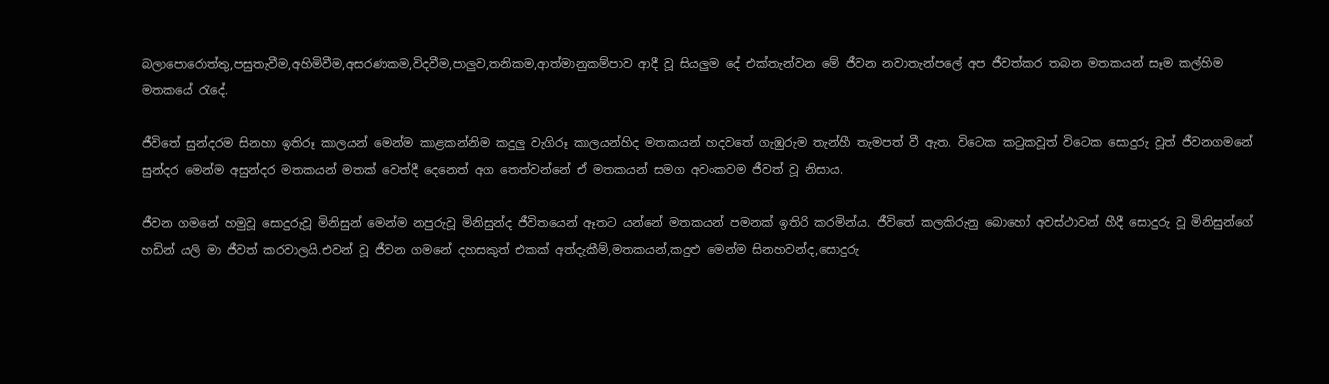බලාපොරොත්තු,පසුතැවීම,අහිමිවීම,අසරණකම,විදවීම,පාලුව,තනිකම,ආත්මානුකම්පාව ආදී වූ සියලුම දේ එක්තැන්වන මේ ජීවන නවාතැන්පලේ අප ජීවත්කර තබන මතකයන් සෑම කල්හිම මතකයේ රැදේ.

ජීවිතේ සුන්දරම සිනහා ඉතිරූ කාලයන් මෙන්ම කාළකන්නිම කදුලු වැගිරූ කාලයන්හිද මතකයන් හදවතේ ගැඹුරුම තැන්හී තැමපත් වී ඇත. විටෙක කටුකවූත් විටෙක සොදුරු වූත් ජීවනගමනේ සුන්දර මෙන්ම අසුන්දර මතකයන් මතක් වෙත්දී දෙනෙත් අග තෙත්වන්නේ ඒ මතකයන් සමග අවංකවම ජීවත් වූ නිසාය.

ජීවන ගමනේ හමුවූ සොදුරුවූ මිනිසුන් මෙන්ම නපුරුවූ මිනිසුන්ද ජීවිතයෙන් ඈතට යන්නේ මතකයන් පමනක් ඉතිරි කරමින්ය. ජීවිතේ කලකිරුනු බොහෝ අවස්ථාවන් හීදී සොදුරු වූ මිනිසුන්ගේ හඩින් යලි මා ජීවත් කරවාලයි.එවන් වූ ජීවන ගමනේ දහසකුත් එකක් අත්දැකීම්,මතකයන්,කදුළු මෙන්ම සිනහවන්ද,සොදුරු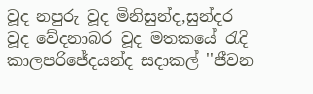වූද නපුරු වූද මිනිසුන්ද,සුන්දර වූද වේදනාබර වූද මතකයේ රැදි කාලපරිජේදයන්ද සදාකල් ''ජීවන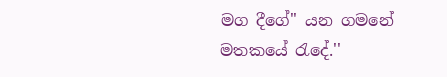මග දීගේ'' යන ගමනේ මතකයේ රැදේ.''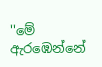''මේ ඇරඹෙන්නේ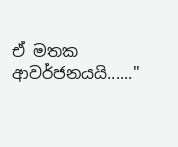ඒ මතක ආවර්ජනයයි......''